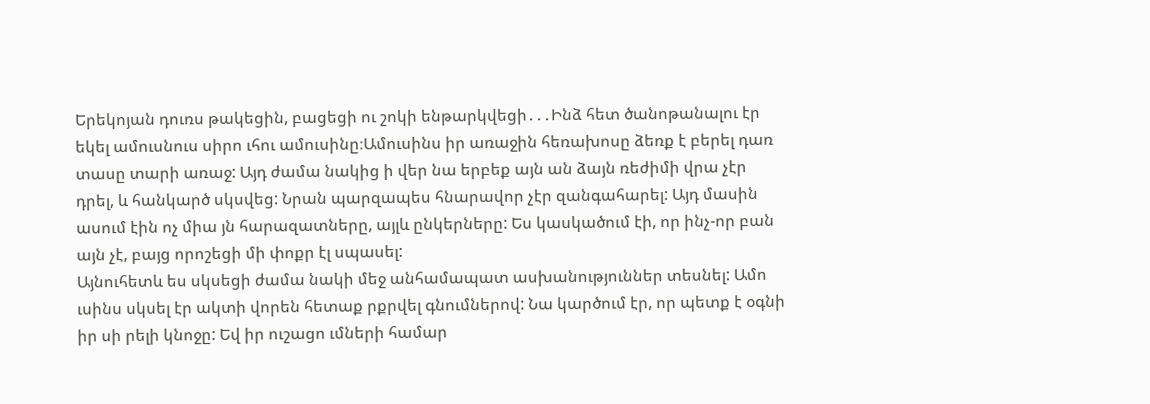Երեկոյան դուռս թակեցին, բացեցի ու շոկի ենթարկվեցի․․․Ինձ հետ ծանոթանալու էր եկել ամուսնուս սիրո ւհու ամուսինը։Ամուսինս իր առաջին հեռախոսը ձեռք է բերել դառ տասը տարի առաջ: Այդ ժամա նակից ի վեր նա երբեք այն ան ձայն ռեժիմի վրա չէր դրել, և հանկարծ սկսվեց: Նրան պարզապես հնարավոր չէր զանգահարել: Այդ մասին ասում էին ոչ միա յն հարազատները, այլև ընկերները: Ես կասկածում էի, որ ինչ-որ բան այն չէ, բայց որոշեցի մի փոքր էլ սպասել:
Այնուհետև ես սկսեցի ժամա նակի մեջ անհամապատ ասխանություններ տեսնել: Ամո ւսինս սկսել էր ակտի վորեն հետաք րքրվել գնումներով: Նա կարծում էր, որ պետք է օգնի իր սի րելի կնոջը: Եվ իր ուշացո ւմների համար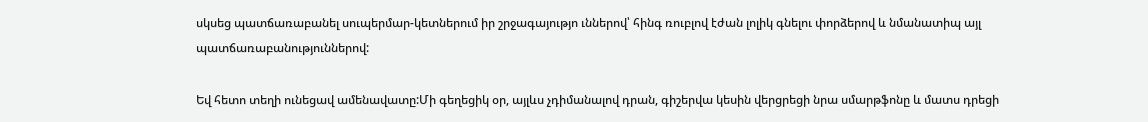սկսեց պատճառաբանել սուպերմար-կետներում իր շրջագայությո ւններով՝ հինգ ռուբլով էժան լոլիկ գնելու փորձերով և նմանատիպ այլ պատճառաբանություններով:

Եվ հետո տեղի ունեցավ ամենավատը:Մի գեղեցիկ օր, այլևս չդիմանալով դրան, գիշերվա կեսին վերցրեցի նրա սմարթֆոնը և մատս դրեցի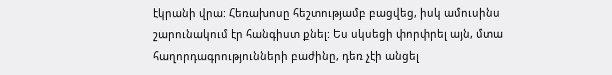էկրանի վրա: Հեռախոսը հեշտությամբ բացվեց, իսկ ամուսինս շարունակում էր հանգիստ քնել: Ես սկսեցի փորփրել այն, մտա հաղորդագրությունների բաժինը, դեռ չէի անցել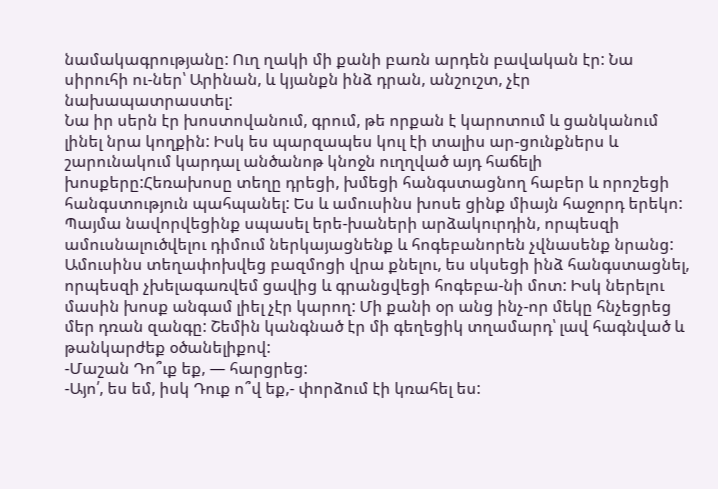նամակագրությանը: Ուղ ղակի մի քանի բառն արդեն բավական էր: Նա սիրուհի ու-ներ՝ Արինան, և կյանքն ինձ դրան, անշուշտ, չէր նախապատրաստել:
Նա իր սերն էր խոստովանում, գրում, թե որքան է կարոտում և ցանկանում լինել նրա կողքին: Իսկ ես պարզապես կուլ էի տալիս ար-ցունքներս և շարունակում կարդալ անծանոթ կնոջն ուղղված այդ հաճելի խոսքերը:Հեռախոսը տեղը դրեցի, խմեցի հանգստացնող հաբեր և որոշեցի հանգստություն պահպանել: Ես և ամուսինս խոսե ցինք միայն հաջորդ երեկո: Պայմա նավորվեցինք սպասել երե-խաների արձակուրդին, որպեսզի ամուսնալուծվելու դիմում ներկայացնենք և հոգեբանորեն չվնասենք նրանց:
Ամուսինս տեղափոխվեց բազմոցի վրա քնելու, ես սկսեցի ինձ հանգստացնել, որպեսզի չխելագառվեմ ցավից և գրանցվեցի հոգեբա-նի մոտ: Իսկ ներելու մասին խոսք անգամ լիել չէր կարող: Մի քանի օր անց ինչ-որ մեկը հնչեցրեց մեր դռան զանգը: Շեմին կանգնած էր մի գեղեցիկ տղամարդ՝ լավ հագնված և թանկարժեք օծանելիքով:
-Մաշան Դո՞ւք եք, — հարցրեց:
-Այո՛, ես եմ, իսկ Դուք ո՞վ եք,- փորձում էի կռահել ես: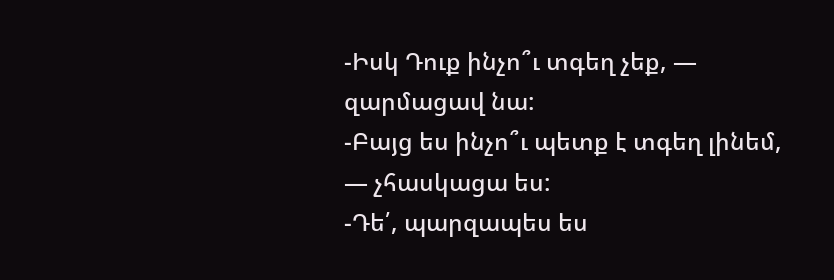-Իսկ Դուք ինչո՞ւ տգեղ չեք, — զարմացավ նա:
-Բայց ես ինչո՞ւ պետք է տգեղ լինեմ, — չհասկացա ես:
-Դե՛, պարզապես ես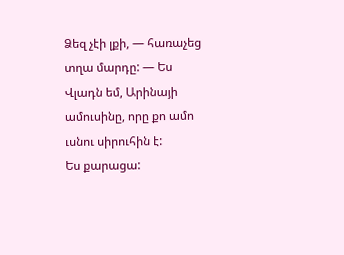Ձեզ չէի լքի, — հառաչեց տղա մարդը: — Ես Վլադն եմ, Արինայի ամուսինը, որը քո ամո ւսնու սիրուհին է:
Ես քարացա: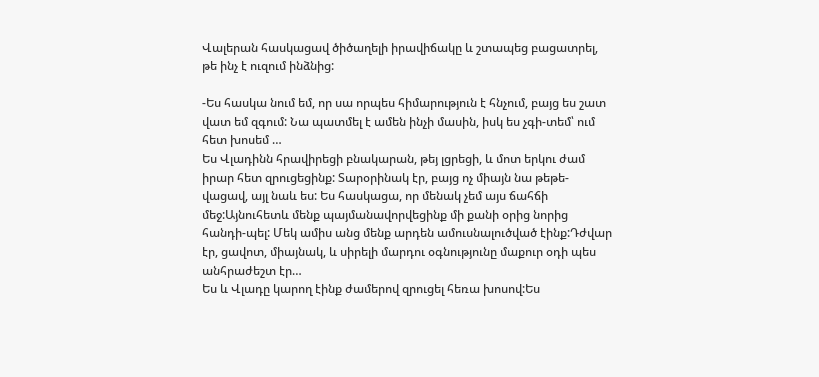Վալերան հասկացավ ծիծաղելի իրավիճակը և շտապեց բացատրել, թե ինչ է ուզում ինձնից:

-Ես հասկա նում եմ, որ սա որպես հիմարություն է հնչում, բայց ես շատ վատ եմ զգում: Նա պատմել է ամեն ինչի մասին, իսկ ես չգի-տեմ՝ ում հետ խոսեմ …
Ես Վլադինն հրավիրեցի բնակարան, թեյ լցրեցի, և մոտ երկու ժամ իրար հետ զրուցեցինք: Տարօրինակ էր, բայց ոչ միայն նա թեթե-վացավ, այլ նաև ես: Ես հասկացա, որ մենակ չեմ այս ճահճի մեջ:Այնուհետև մենք պայմանավորվեցինք մի քանի օրից նորից հանդի-պել: Մեկ ամիս անց մենք արդեն ամուսնալուծված էինք:Դժվար էր, ցավոտ, միայնակ, և սիրելի մարդու օգնությունը մաքուր օդի պես անհրաժեշտ էր…
Ես և Վլադը կարող էինք ժամերով զրուցել հեռա խոսով:Ես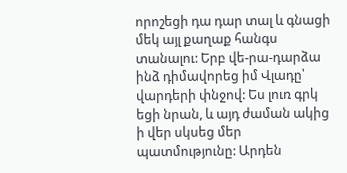որոշեցի դա դար տալ և գնացի մեկ այլ քաղաք հանգս տանալու: Երբ վե-րա-դարձա ինձ դիմավորեց իմ Վլադը՝ վարդերի փնջով: Ես լուռ գրկ եցի նրան, և այդ ժաման ակից ի վեր սկսեց մեր պատմությունը: Արդեն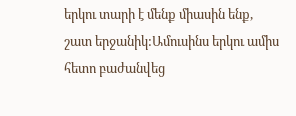երկու տարի է մենք միասին ենք, շատ երջանիկ:Ամուսինս երկու ամիս հետո բաժանվեց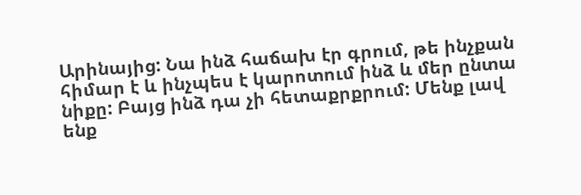Արինայից: Նա ինձ հաճախ էր գրում, թե ինչքան հիմար է և ինչպես է կարոտում ինձ և մեր ընտա նիքը: Բայց ինձ դա չի հետաքրքրում: Մենք լավ ենք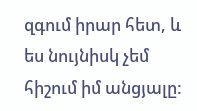զգում իրար հետ, և ես նույնիսկ չեմ հիշում իմ անցյալը: